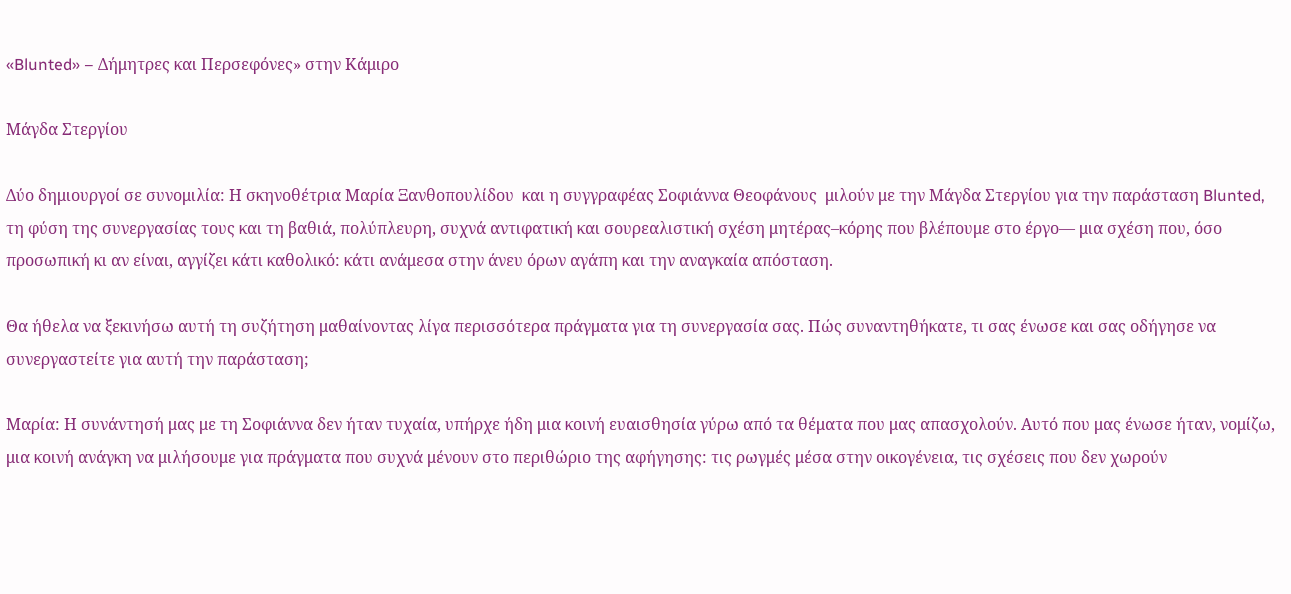«Blunted» – Δήμητρες και Περσεφόνες» στην Κάμιρο

Μάγδα Στεργίου

Δύο δημιουργοί σε συνομιλία: Η σκηνοθέτρια Μαρία Ξανθοπουλίδου  και η συγγραφέας Σοφιάννα Θεοφάνους  μιλούν με την Μάγδα Στεργίου για την παράσταση Blunted,  τη φύση της συνεργασίας τους και τη βαθιά, πολύπλευρη, συχνά αντιφατική και σουρεαλιστική σχέση μητέρας–κόρης που βλέπουμε στο έργο— μια σχέση που, όσο προσωπική κι αν είναι, αγγίζει κάτι καθολικό: κάτι ανάμεσα στην άνευ όρων αγάπη και την αναγκαία απόσταση.

Θα ήθελα να ξεκινήσω αυτή τη συζήτηση μαθαίνοντας λίγα περισσότερα πράγματα για τη συνεργασία σας. Πώς συναντηθήκατε, τι σας ένωσε και σας οδήγησε να συνεργαστείτε για αυτή την παράσταση;

Μαρία: Η συνάντησή μας με τη Σοφιάννα δεν ήταν τυχαία, υπήρχε ήδη μια κοινή ευαισθησία γύρω από τα θέματα που μας απασχολούν. Αυτό που μας ένωσε ήταν, νομίζω, μια κοινή ανάγκη να μιλήσουμε για πράγματα που συχνά μένουν στο περιθώριο της αφήγησης: τις ρωγμές μέσα στην οικογένεια, τις σχέσεις που δεν χωρούν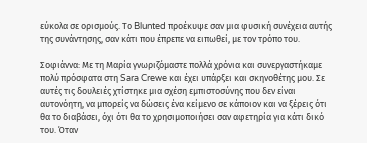εύκολα σε ορισμούς. Το Blunted προέκυψε σαν μια φυσική συνέχεια αυτής της συνάντησης, σαν κάτι που έπρεπε να ειπωθεί, με τον τρόπο του.

Σοφιάννα: Με τη Μαρία γνωριζόμαστε πολλά χρόνια και συνεργαστήκαμε πολύ πρόσφατα στη Sara Crewe και έχει υπάρξει και σκηνοθέτης μου. Σε αυτές τις δουλειές χτίστηκε μια σχέση εμπιστοσύνης που δεν είναι αυτονόητη, να μπορείς να δώσεις ένα κείμενο σε κάποιον και να ξέρεις ότι θα το διαβάσει, όχι ότι θα το χρησιμοποιήσει σαν αφετηρία για κάτι δικό του. Όταν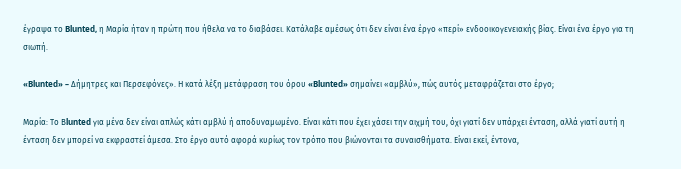έγραψα το Blunted, η Μαρία ήταν η πρώτη που ήθελα να το διαβάσει. Κατάλαβε αμέσως ότι δεν είναι ένα έργο «περί» ενδοοικογενειακής βίας. Είναι ένα έργο για τη σιωπή.

«Blunted» – Δήμητρες και Περσεφόνες». Η κατά λέξη μετάφραση του όρου «Blunted» σημαίνει «αμβλύ», πώς αυτός μεταφράζεται στο έργο;

Μαρία: Το Βlunted για μένα δεν είναι απλώς κάτι αμβλύ ή αποδυναμωμένο. Είναι κάτι που έχει χάσει την αιχμή του, όχι γιατί δεν υπάρχει ένταση, αλλά γιατί αυτή η ένταση δεν μπορεί να εκφραστεί άμεσα. Στο έργο αυτό αφορά κυρίως τον τρόπο που βιώνονται τα συναισθήματα. Είναι εκεί, έντονα,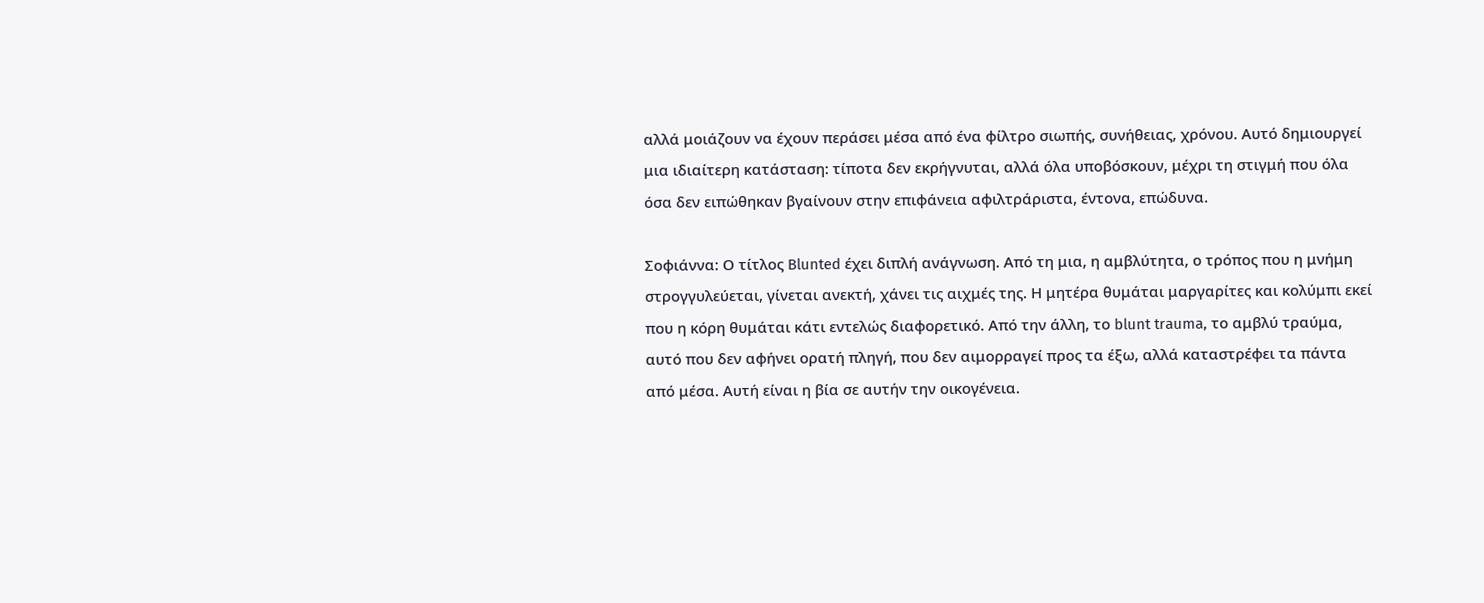αλλά μοιάζουν να έχουν περάσει μέσα από ένα φίλτρο σιωπής, συνήθειας, χρόνου. Αυτό δημιουργεί μια ιδιαίτερη κατάσταση: τίποτα δεν εκρήγνυται, αλλά όλα υποβόσκουν, μέχρι τη στιγμή που όλα όσα δεν ειπώθηκαν βγαίνουν στην επιφάνεια αφιλτράριστα, έντονα, επώδυνα.

Σοφιάννα: Ο τίτλος Blunted έχει διπλή ανάγνωση. Από τη μια, η αμβλύτητα, ο τρόπος που η μνήμη στρογγυλεύεται, γίνεται ανεκτή, χάνει τις αιχμές της. Η μητέρα θυμάται μαργαρίτες και κολύμπι εκεί που η κόρη θυμάται κάτι εντελώς διαφορετικό. Από την άλλη, το blunt trauma, το αμβλύ τραύμα, αυτό που δεν αφήνει ορατή πληγή, που δεν αιμορραγεί προς τα έξω, αλλά καταστρέφει τα πάντα από μέσα. Αυτή είναι η βία σε αυτήν την οικογένεια.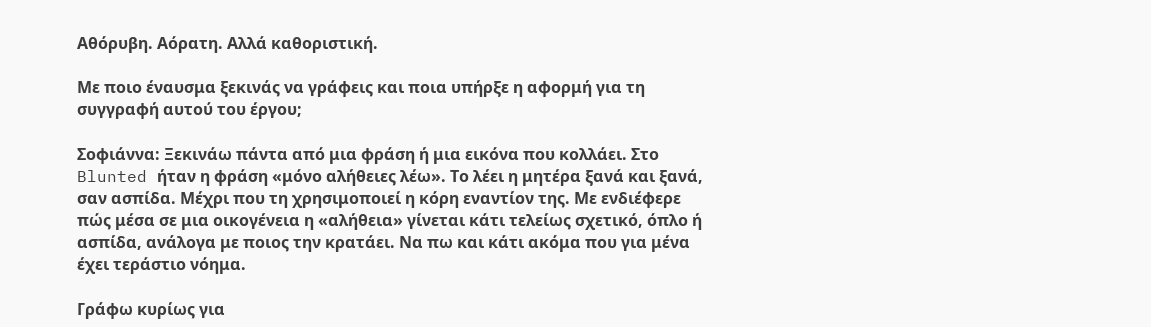Αθόρυβη. Αόρατη. Αλλά καθοριστική.

Με ποιο έναυσμα ξεκινάς να γράφεις και ποια υπήρξε η αφορμή για τη συγγραφή αυτού του έργου;

Σοφιάννα: Ξεκινάω πάντα από μια φράση ή μια εικόνα που κολλάει. Στο Blunted ήταν η φράση «μόνο αλήθειες λέω». Το λέει η μητέρα ξανά και ξανά, σαν ασπίδα. Μέχρι που τη χρησιμοποιεί η κόρη εναντίον της. Με ενδιέφερε πώς μέσα σε μια οικογένεια η «αλήθεια» γίνεται κάτι τελείως σχετικό, όπλο ή ασπίδα, ανάλογα με ποιος την κρατάει. Να πω και κάτι ακόμα που για μένα έχει τεράστιο νόημα.

Γράφω κυρίως για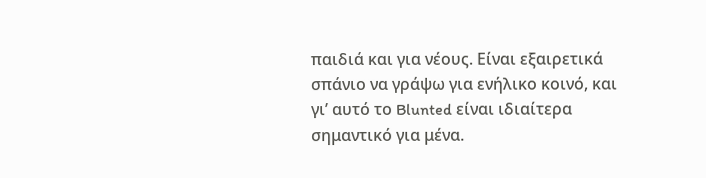παιδιά και για νέους. Είναι εξαιρετικά σπάνιο να γράψω για ενήλικο κοινό, και γι’ αυτό το Blunted είναι ιδιαίτερα σημαντικό για μένα.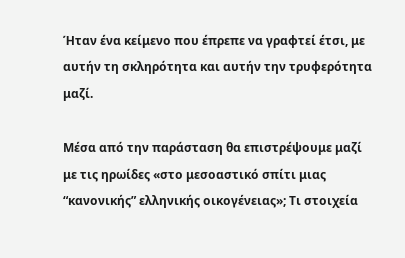Ήταν ένα κείμενο που έπρεπε να γραφτεί έτσι, με αυτήν τη σκληρότητα και αυτήν την τρυφερότητα μαζί.

Μέσα από την παράσταση θα επιστρέψουμε μαζί με τις ηρωίδες «στο μεσοαστικό σπίτι μιας “κανονικής” ελληνικής οικογένειας»; Τι στοιχεία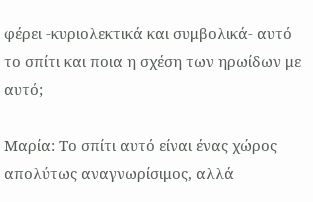φέρει -κυριολεκτικά και συμβολικά- αυτό το σπίτι και ποια η σχέση των ηρωίδων με αυτό;

Μαρία: Το σπίτι αυτό είναι ένας χώρος απολύτως αναγνωρίσιμος, αλλά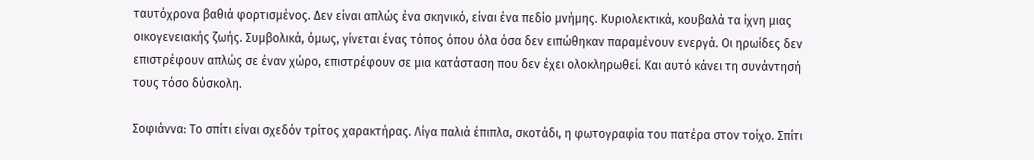ταυτόχρονα βαθιά φορτισμένος. Δεν είναι απλώς ένα σκηνικό, είναι ένα πεδίο μνήμης. Κυριολεκτικά, κουβαλά τα ίχνη μιας οικογενειακής ζωής. Συμβολικά, όμως, γίνεται ένας τόπος όπου όλα όσα δεν ειπώθηκαν παραμένουν ενεργά. Οι ηρωίδες δεν επιστρέφουν απλώς σε έναν χώρο, επιστρέφουν σε μια κατάσταση που δεν έχει ολοκληρωθεί. Και αυτό κάνει τη συνάντησή τους τόσο δύσκολη.

Σοφιάννα: Το σπίτι είναι σχεδόν τρίτος χαρακτήρας. Λίγα παλιά έπιπλα, σκοτάδι, η φωτογραφία του πατέρα στον τοίχο. Σπίτι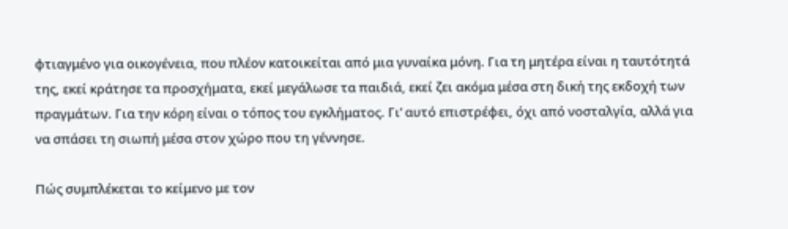φτιαγμένο για οικογένεια, που πλέον κατοικείται από μια γυναίκα μόνη. Για τη μητέρα είναι η ταυτότητά της, εκεί κράτησε τα προσχήματα, εκεί μεγάλωσε τα παιδιά, εκεί ζει ακόμα μέσα στη δική της εκδοχή των πραγμάτων. Για την κόρη είναι ο τόπος του εγκλήματος. Γι’ αυτό επιστρέφει, όχι από νοσταλγία, αλλά για να σπάσει τη σιωπή μέσα στον χώρο που τη γέννησε.

Πώς συμπλέκεται το κείμενο με τον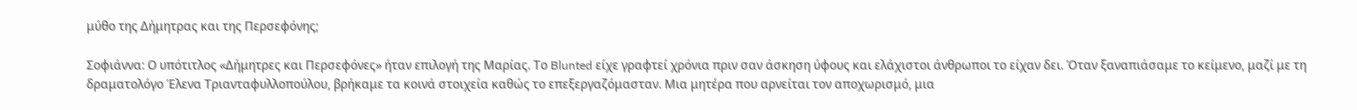μύθο της Δήμητρας και της Περσεφόνης;

Σοφιάννα: Ο υπότιτλος «Δήμητρες και Περσεφόνες» ήταν επιλογή της Μαρίας. Το Blunted είχε γραφτεί χρόνια πριν σαν άσκηση ύφους και ελάχιστοι άνθρωποι το είχαν δει. Όταν ξαναπιάσαμε το κείμενο, μαζί με τη δραματολόγο Έλενα Τριανταφυλλοπούλου, βρήκαμε τα κοινά στοιχεία καθώς το επεξεργαζόμασταν. Μια μητέρα που αρνείται τον αποχωρισμό, μια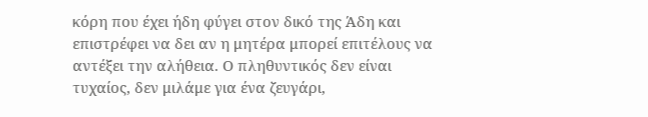κόρη που έχει ήδη φύγει στον δικό της Άδη και επιστρέφει να δει αν η μητέρα μπορεί επιτέλους να αντέξει την αλήθεια. Ο πληθυντικός δεν είναι τυχαίος, δεν μιλάμε για ένα ζευγάρι,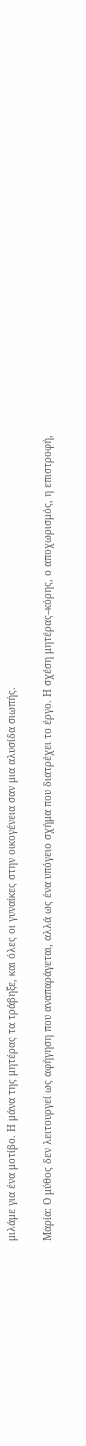μιλάμε για ένα μοτίβο. Η μάνα της μητέρας τα τράβηξε, και όλες οι γυναίκες στην οικογένεια σαν μια αλυσίδα σιωπής.

Μαρία: Ο μύθος δεν λειτουργεί ως αφήγηση που αναπαράγεται, αλλά ως ένα υπόγειο σχήμα που διατρέχει το έργο. Η σχέση μητέρας–κόρης, ο αποχωρισμός, η επιστροφή,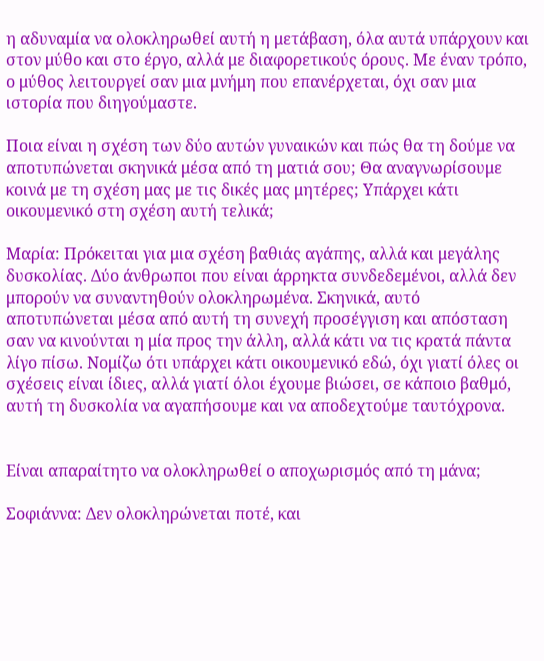η αδυναμία να ολοκληρωθεί αυτή η μετάβαση, όλα αυτά υπάρχουν και στον μύθο και στο έργο, αλλά με διαφορετικούς όρους. Με έναν τρόπο, ο μύθος λειτουργεί σαν μια μνήμη που επανέρχεται, όχι σαν μια ιστορία που διηγούμαστε.

Ποια είναι η σχέση των δύο αυτών γυναικών και πώς θα τη δούμε να αποτυπώνεται σκηνικά μέσα από τη ματιά σου; Θα αναγνωρίσουμε κοινά με τη σχέση μας με τις δικές μας μητέρες; Υπάρχει κάτι οικουμενικό στη σχέση αυτή τελικά;

Μαρία: Πρόκειται για μια σχέση βαθιάς αγάπης, αλλά και μεγάλης δυσκολίας. Δύο άνθρωποι που είναι άρρηκτα συνδεδεμένοι, αλλά δεν μπορούν να συναντηθούν ολοκληρωμένα. Σκηνικά, αυτό αποτυπώνεται μέσα από αυτή τη συνεχή προσέγγιση και απόσταση σαν να κινούνται η μία προς την άλλη, αλλά κάτι να τις κρατά πάντα λίγο πίσω. Νομίζω ότι υπάρχει κάτι οικουμενικό εδώ, όχι γιατί όλες οι σχέσεις είναι ίδιες, αλλά γιατί όλοι έχουμε βιώσει, σε κάποιο βαθμό, αυτή τη δυσκολία να αγαπήσουμε και να αποδεχτούμε ταυτόχρονα.


Είναι απαραίτητο να ολοκληρωθεί ο αποχωρισμός από τη μάνα;

Σοφιάννα: Δεν ολοκληρώνεται ποτέ, και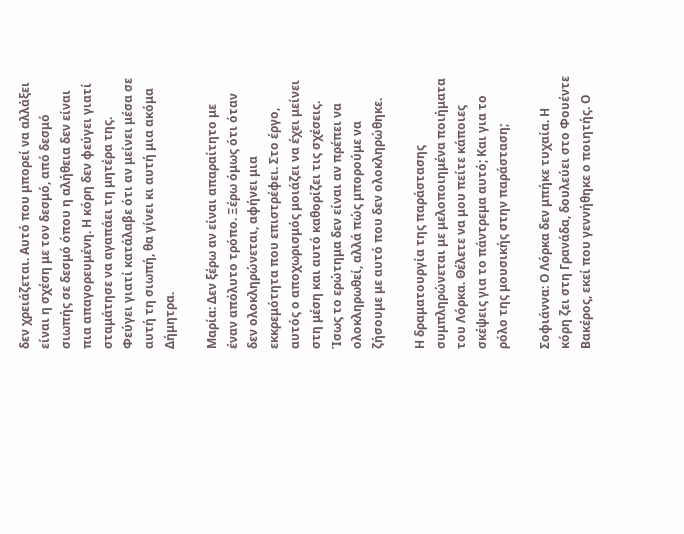δεν χρειάζεται. Αυτό που μπορεί να αλλάξει είναι η σχέση με τον δεσμό, από δεσμό σιωπής σε δεσμό όπου η αλήθεια δεν είναι πια απαγορευμένη. Η κόρη δεν φεύγει γιατί σταμάτησε να αγαπάει τη μητέρα της. Φεύγει γιατί κατάλαβε ότι αν μείνει μέσα σε αυτή τη σιωπή, θα γίνει κι αυτή μια ακόμα Δήμητρα.

Μαρία: Δεν ξέρω αν είναι απαραίτητο με έναν απόλυτο τρόπο. Ξέρω όμως ότι όταν δεν ολοκληρώνεται, αφήνει μια εκκρεμότητα που επιστρέφει. Στο έργο, αυτός ο αποχωρισμός μοιάζει να έχει μείνει στη μέση και αυτό καθορίζει τις σχέσεις.
Ίσως το ερώτημα δεν είναι αν πρέπει να ολοκληρωθεί, αλλά πώς μπορούμε να ζήσουμε με αυτό που δεν ολοκληρώθηκε.

Η δραματουργία της παράστασης συμπληρώνεται με μελοποιημένα ποιήματα του Λόρκα. Θέλετε να μου πείτε κάποιες σκέψεις για το πάντρεμα αυτό; Και για το ρόλο της μουσικής στην παράσταση;

Σοφιάννα: Ο Λόρκα δεν μπήκε τυχαία. Η κόρη ζει στη Γρανάδα, δουλεύει στο Φουέντε Βακέρος, εκεί που γεννήθηκε ο ποιητής. Ο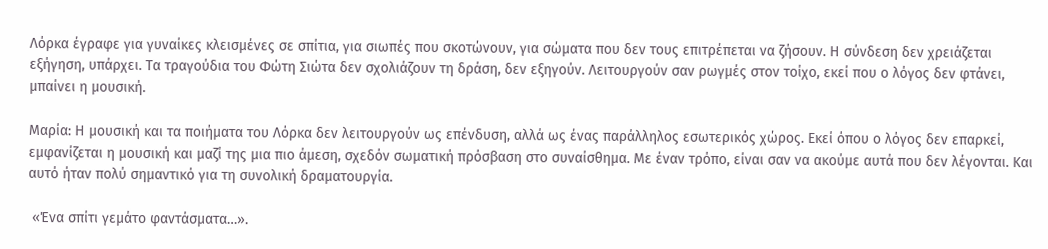Λόρκα έγραφε για γυναίκες κλεισμένες σε σπίτια, για σιωπές που σκοτώνουν, για σώματα που δεν τους επιτρέπεται να ζήσουν. Η σύνδεση δεν χρειάζεται εξήγηση, υπάρχει. Τα τραγούδια του Φώτη Σιώτα δεν σχολιάζουν τη δράση, δεν εξηγούν. Λειτουργούν σαν ρωγμές στον τοίχο, εκεί που ο λόγος δεν φτάνει, μπαίνει η μουσική.

Μαρία: Η μουσική και τα ποιήματα του Λόρκα δεν λειτουργούν ως επένδυση, αλλά ως ένας παράλληλος εσωτερικός χώρος. Εκεί όπου ο λόγος δεν επαρκεί, εμφανίζεται η μουσική και μαζί της μια πιο άμεση, σχεδόν σωματική πρόσβαση στο συναίσθημα. Με έναν τρόπο, είναι σαν να ακούμε αυτά που δεν λέγονται. Και αυτό ήταν πολύ σημαντικό για τη συνολική δραματουργία.

 «Ένα σπίτι γεμάτο φαντάσματα…».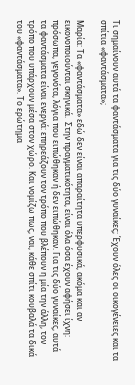Τι σημαίνουν αυτά τα φαντάσματα για τις δύο γυναίκες; Έχουν όλες οι οικογένειες και τα σπίτια «φαντάσματα»;

Μαρία: Τα «φαντάσματα» εδώ δεν είναι απαραίτητα υπερφυσικά, ακόμα και αν εικονοποιούνται σκηνικά.  Στην πραγματικότητα, είναι όλα όσα έχουν αφήσει ίχνη: πρόσωπα, γεγονότα, λόγια που ειπώθηκαν ή δεν ειπώθηκαν. Για τις δύο γυναίκες, αυτά τα φαντάσματα είναι ενεργά: επηρεάζουν τον τρόπο που βλέπουν η μία την άλλη, τον τρόπο που υπάρχουν μέσα στον χώρο. Και νομίζω πως, ναι, κάθε σπίτι κουβαλά τα δικά του «φαντάσματα». Το ερώτημα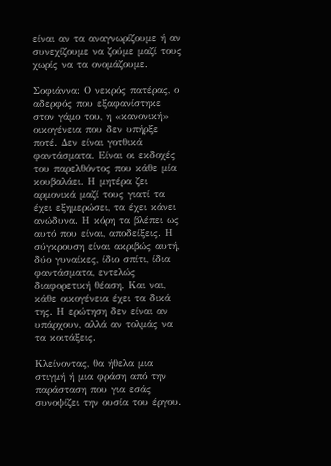είναι αν τα αναγνωρίζουμε ή αν συνεχίζουμε να ζούμε μαζί τους χωρίς να τα ονομάζουμε.

Σοφιάννα: Ο νεκρός πατέρας, ο αδερφός που εξαφανίστηκε στον γάμο του, η «κανονική» οικογένεια που δεν υπήρξε ποτέ. Δεν είναι γοτθικά φαντάσματα. Είναι οι εκδοχές του παρελθόντος που κάθε μία κουβαλάει. Η μητέρα ζει αρμονικά μαζί τους γιατί τα έχει εξημερώσει, τα έχει κάνει ανώδυνα. Η κόρη τα βλέπει ως αυτό που είναι, αποδείξεις. Η σύγκρουση είναι ακριβώς αυτή, δύο γυναίκες, ίδιο σπίτι, ίδια φαντάσματα, εντελώς διαφορετική θέαση. Και ναι, κάθε οικογένεια έχει τα δικά της. Η ερώτηση δεν είναι αν υπάρχουν, αλλά αν τολμάς να τα κοιτάξεις.

Κλείνοντας, θα ήθελα μια στιγμή ή μια φράση από την παράσταση που για εσάς συνοψίζει την ουσία του έργου.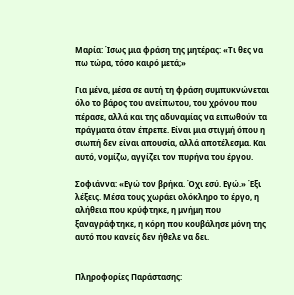Μαρία: Ίσως μια φράση της μητέρας: «Τι θες να πω τώρα, τόσο καιρό μετά;»

Για μένα, μέσα σε αυτή τη φράση συμπυκνώνεται όλο το βάρος του ανείπωτου, του χρόνου που πέρασε, αλλά και της αδυναμίας να ειπωθούν τα πράγματα όταν έπρεπε. Είναι μια στιγμή όπου η σιωπή δεν είναι απουσία, αλλά αποτέλεσμα. Και αυτό, νομίζω, αγγίζει τον πυρήνα του έργου.

Σοφιάννα: «Εγώ τον βρήκα. Όχι εσύ. Εγώ.» Έξι λέξεις. Μέσα τους χωράει ολόκληρο το έργο, η αλήθεια που κρύφτηκε, η μνήμη που ξαναγράφτηκε, η κόρη που κουβάλησε μόνη της αυτό που κανείς δεν ήθελε να δει.


Πληροφορίες Παράστασης: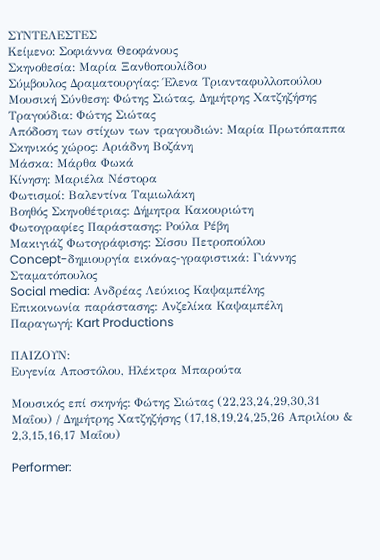ΣΥΝΤΕΛΕΣΤΕΣ
Kείμενο: Σοφιάννα Θεοφάνους
Σκηνοθεσία: Μαρία Ξανθοπουλίδου
Σύμβουλος Δραματουργίας: Έλενα Τριανταφυλλοπούλου
Μουσική Σύνθεση: Φώτης Σιώτας, Δημήτρης Χατζηζήσης
Τραγούδια: Φώτης Σιώτας
Απόδοση των στίχων των τραγουδιών: Μαρία Πρωτόπαππα
Σκηνικός χώρος: Αριάδνη Βοζάνη
Μάσκα: Μάρθα Φωκά
Κίνηση: Μαριέλα Νέστορα
Φωτισμοί: Βαλεντίνα Ταμιωλάκη
Βοηθός Σκηνοθέτριας: Δήμητρα Κακουριώτη
Φωτογραφίες Παράστασης: Ρούλα Ρέβη
Μακιγιάζ Φωτογράφισης: Σίσσυ Πετροπούλου
Concept-δημιουργία εικόνας-γραφιστικά: Γιάννης Σταματόπουλος
Social media: Ανδρέας Λεύκιος Καψαμπέλης
Επικοινωνία παράστασης: Ανζελίκα Καψαμπέλη
Παραγωγή: Kart Productions

ΠΑΙΖΟΥΝ:
Ευγενία Απoστόλου, Ηλέκτρα Μπαρούτα

Μουσικός επί σκηνής: Φώτης Σιώτας (22,23,24,29,30,31 Μαΐου) / Δημήτρης Χατζηζήσης (17,18,19,24,25,26 Απριλίου & 2,3,15,16,17 Μαΐου)

Performer: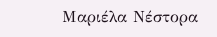Μαριέλα Νέστορα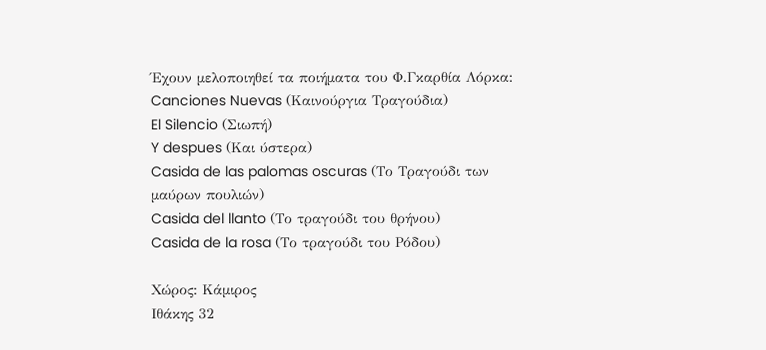Έχουν μελοποιηθεί τα ποιήματα του Φ.Γκαρθία Λόρκα:
Canciones Nuevas (Καινούργια Τραγούδια)
El Silencio (Σιωπή)
Y despues (Και ύστερα)
Casida de las palomas oscuras (Το Τραγούδι των μαύρων πουλιών)
Casida del llanto (Το τραγούδι του θρήνου)
Casida de la rosa (Το τραγούδι του Ρόδου)

Χώρος: Κάμιρος
Ιθάκης 32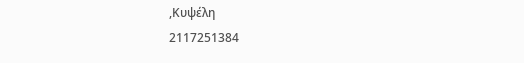,Κυψέλη
2117251384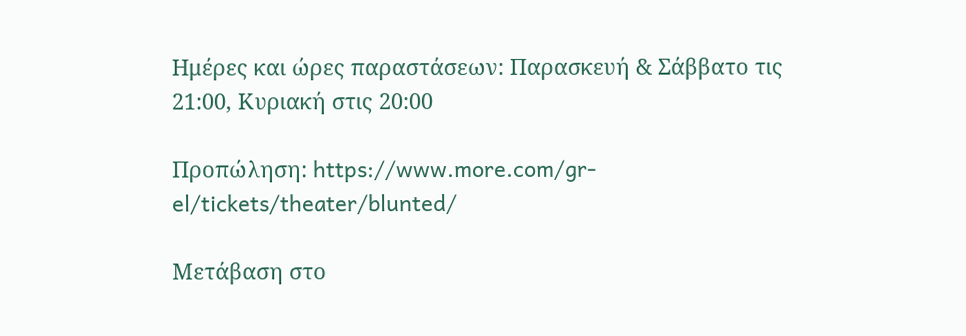Ημέρες και ώρες παραστάσεων: Παρασκευή & Σάββατο τις 21:00, Κυριακή στις 20:00

Προπώληση: https://www.more.com/gr-el/tickets/theater/blunted/

Μετάβαση στο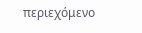περιεχόμενο